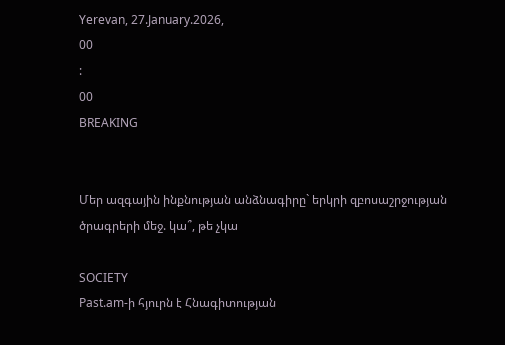Yerevan, 27.January.2026,
00
:
00
BREAKING


Մեր ազգային ինքնության անձնագիրը` երկրի զբոսաշրջության ծրագրերի մեջ. կա՞, թե չկա

SOCIETY
Past.am-ի հյուրն է Հնագիտության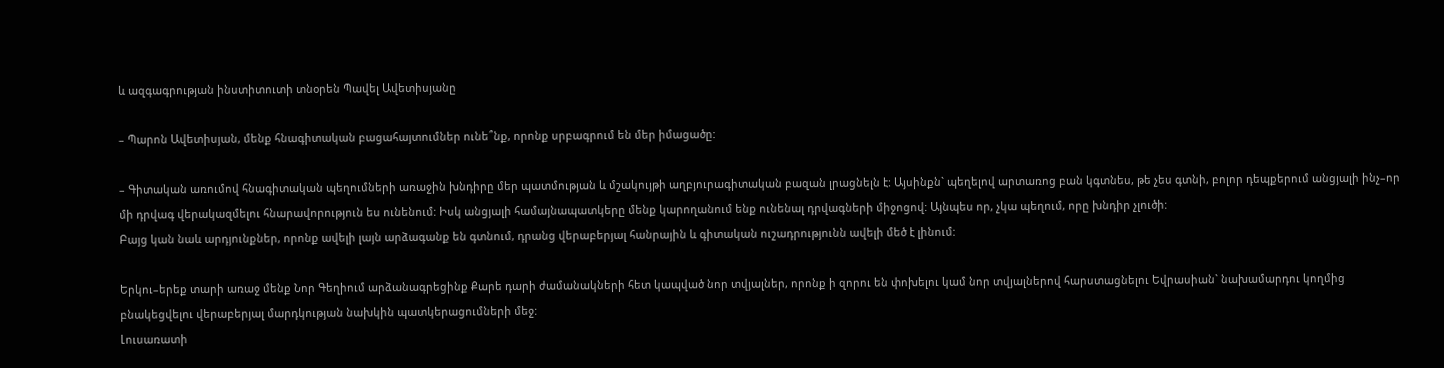և ազգագրության ինստիտուտի տնօրեն Պավել Ավետիսյանը

– Պարոն Ավետիսյան, մենք հնագիտական բացահայտումներ ունե՞նք, որոնք սրբագրում են մեր իմացածը:

– Գիտական առումով հնագիտական պեղումների առաջին խնդիրը մեր պատմության և մշակույթի աղբյուրագիտական բազան լրացնելն է: Այսինքն` պեղելով արտառոց բան կգտնես, թե չես գտնի, բոլոր դեպքերում անցյալի ինչ–որ մի դրվագ վերակազմելու հնարավորություն ես ունենում: Իսկ անցյալի համայնապատկերը մենք կարողանում ենք ունենալ դրվագների միջոցով: Այնպես որ, չկա պեղում, որը խնդիր չլուծի:
Բայց կան նաև արդյունքներ, որոնք ավելի լայն արձագանք են գտնում, դրանց վերաբերյալ հանրային և գիտական ուշադրությունն ավելի մեծ է լինում:

Երկու–երեք տարի առաջ մենք Նոր Գեղիում արձանագրեցինք Քարե դարի ժամանակների հետ կապված նոր տվյալներ, որոնք ի զորու են փոխելու կամ նոր տվյալներով հարստացնելու Եվրասիան` նախամարդու կողմից բնակեցվելու վերաբերյալ մարդկության նախկին պատկերացումների մեջ:
Լուսառատի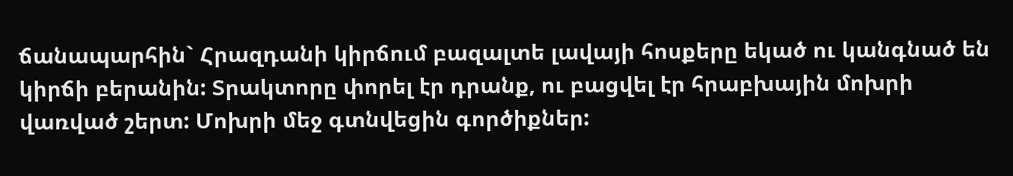ճանապարհին` Հրազդանի կիրճում բազալտե լավայի հոսքերը եկած ու կանգնած են կիրճի բերանին: Տրակտորը փորել էր դրանք, ու բացվել էր հրաբխային մոխրի վառված շերտ: Մոխրի մեջ գտնվեցին գործիքներ: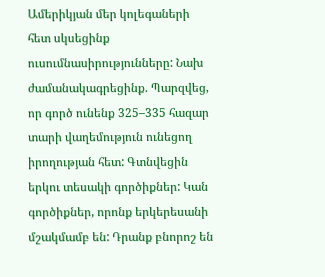Ամերիկյան մեր կոլեգաների հետ սկսեցինք ուսումնասիրությունները: Նախ ժամանակագրեցինք. Պարզվեց, որ գործ ունենք 325–335 հազար տարի վաղեմություն ունեցող իրողության հետ: Գտնվեցին երկու տեսակի գործիքներ: Կան գործիքներ, որոնք երկերեսանի մշակմամբ են: Դրանք բնորոշ են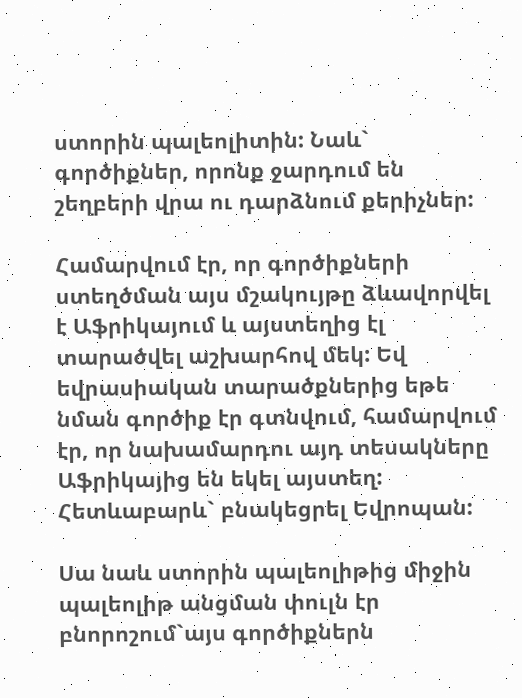ստորին պալեոլիտին: Նաև` գործիքներ, որոնք ջարդում են շեղբերի վրա ու դարձնում քերիչներ:

Համարվում էր, որ գործիքների ստեղծման այս մշակույթը ձևավորվել է Աֆրիկայում և այստեղից էլ տարածվել աշխարհով մեկ: Եվ եվրասիական տարածքներից եթե նման գործիք էր գտնվում, համարվում էր, որ նախամարդու այդ տեսակները Աֆրիկայից են եկել այստեղ: Հետևաբարև` բնակեցրել Եվրոպան:

Սա նաև ստորին պալեոլիթից միջին պալեոլիթ անցման փուլն էր բնորոշում`այս գործիքներն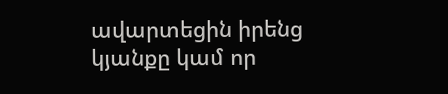ավարտեցին իրենց կյանքը կամ որ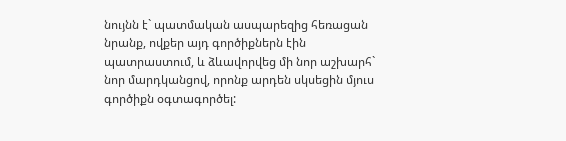նույնն է` պատմական ասպարեզից հեռացան նրանք, ովքեր այդ գործիքներն էին պատրաստում, և ձևավորվեց մի նոր աշխարհ` նոր մարդկանցով, որոնք արդեն սկսեցին մյուս գործիքն օգտագործել: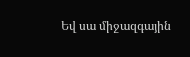Եվ սա միջազգային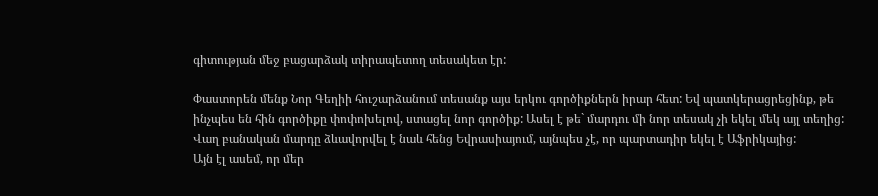գիտության մեջ բացարձակ տիրապետող տեսակետ էր:

Փաստորեն մենք Նոր Գեղիի հուշարձանում տեսանք այս երկու գործիքներն իրար հետ: Եվ պատկերացրեցինք, թե ինչպես են հին գործիքը փոփոխելով, ստացել նոր գործիք: Ասել է թե` մարդու մի նոր տեսակ չի եկել մեկ այլ տեղից: Վաղ բանական մարդը ձևավորվել է նաև հենց Եվրասիայում, այնպես չէ, որ պարտադիր եկել է Աֆրիկայից:
Այն էլ ասեմ, որ մեր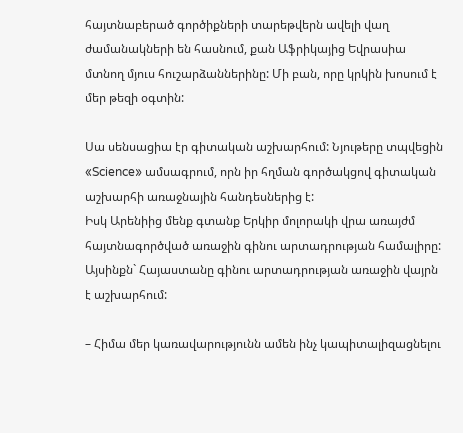հայտնաբերած գործիքների տարեթվերն ավելի վաղ ժամանակների են հասնում, քան Աֆրիկայից Եվրասիա մտնող մյուս հուշարձաններինը: Մի բան, որը կրկին խոսում է մեր թեզի օգտին:

Սա սենսացիա էր գիտական աշխարհում: Նյութերը տպվեցին «Science» ամսագրում, որն իր հղման գործակցով գիտական աշխարհի առաջնային հանդեսներից է:
Իսկ Արենիից մենք գտանք Երկիր մոլորակի վրա առայժմ հայտնագործված առաջին գինու արտադրության համալիրը: Այսինքն` Հայաստանը գինու արտադրության առաջին վայրն է աշխարհում:

– Հիմա մեր կառավարությունն ամեն ինչ կապիտալիզացնելու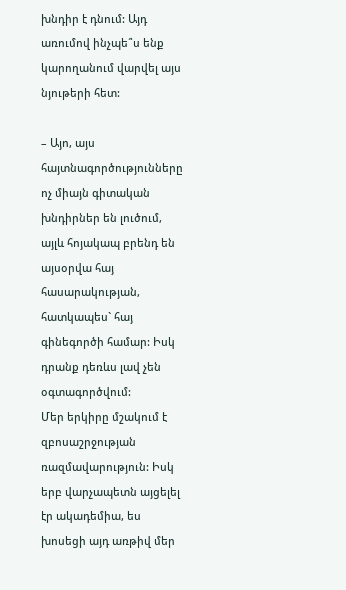խնդիր է դնում: Այդ առումով ինչպե՞ս ենք կարողանում վարվել այս նյութերի հետ:

– Այո, այս հայտնագործությունները ոչ միայն գիտական խնդիրներ են լուծում, այլև հոյակապ բրենդ են այսօրվա հայ հասարակության, հատկապես` հայ գինեգործի համար: Իսկ դրանք դեռևս լավ չեն օգտագործվում:
Մեր երկիրը մշակում է զբոսաշրջության ռազմավարություն: Իսկ երբ վարչապետն այցելել էր ակադեմիա, ես խոսեցի այդ առթիվ մեր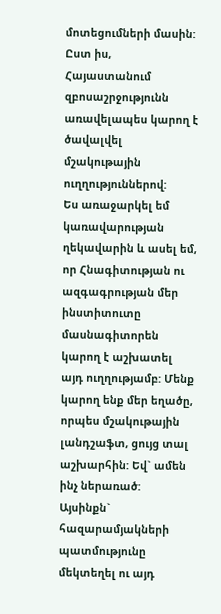մոտեցումների մասին: Ըստ իս, Հայաստանում զբոսաշրջությունն առավելապես կարող է ծավալվել մշակութային ուղղություններով:
Ես առաջարկել եմ կառավարության ղեկավարին և ասել եմ, որ Հնագիտության ու ազգագրության մեր ինստիտուտը մասնագիտորեն կարող է աշխատել այդ ուղղությամբ: Մենք կարող ենք մեր եղածը, որպես մշակութային լանդշաֆտ, ցույց տալ աշխարհին: Եվ` ամեն ինչ ներառած: Այսինքն` հազարամյակների պատմությունը մեկտեղել ու այդ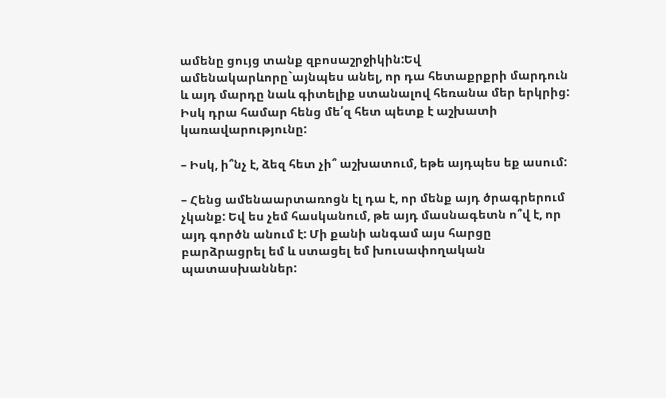ամենը ցույց տանք զբոսաշրջիկին:Եվ ամենակարևորը`այնպես անել, որ դա հետաքրքրի մարդուն և այդ մարդը նաև գիտելիք ստանալով հեռանա մեր երկրից:
Իսկ դրա համար հենց մե՛զ հետ պետք է աշխատի կառավարությունը:

– Իսկ, ի՞նչ է, ձեզ հետ չի՞ աշխատում, եթե այդպես եք ասում:

– Հենց ամենաարտառոցն էլ դա է, որ մենք այդ ծրագրերում չկանք: Եվ ես չեմ հասկանում, թե այդ մասնագետն ո՞վ է, որ այդ գործն անում է: Մի քանի անգամ այս հարցը բարձրացրել եմ և ստացել եմ խուսափողական պատասխաններ: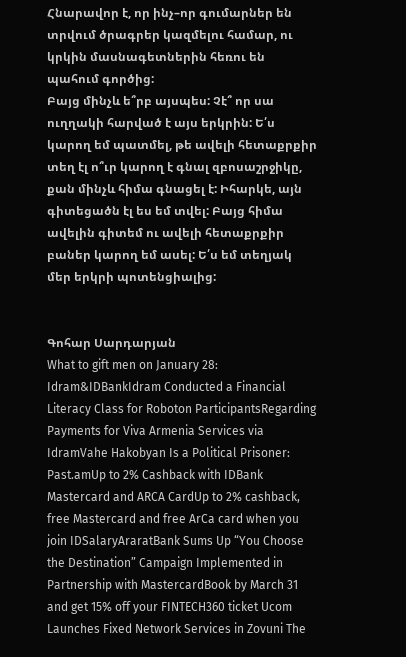Հնարավոր է, որ ինչ–որ գումարներ են տրվում ծրագրեր կազմելու համար, ու կրկին մասնագետներին հեռու են պահում գործից:
Բայց մինչև ե՞րբ այսպես: Չէ՞ որ սա ուղղակի հարված է այս երկրին: Ե՛ս կարող եմ պատմել, թե ավելի հետաքրքիր տեղ էլ ո՞ւր կարող է գնալ զբոսաշրջիկը, քան մինչև հիմա գնացել է: Իհարկե, այն գիտեցածն էլ ես եմ տվել: Բայց հիմա ավելին գիտեմ ու ավելի հետաքրքիր բաներ կարող եմ ասել: Ե՛ս եմ տեղյակ մեր երկրի պոտենցիալից:


Գոհար Սարդարյան
What to gift men on January 28: Idram&IDBankIdram Conducted a Financial Literacy Class for Roboton ParticipantsRegarding Payments for Viva Armenia Services via IdramVahe Hakobyan Is a Political Prisoner: Past.amUp to 2% Cashback with IDBank Mastercard and ARCA CardUp to 2% cashback, free Mastercard and free ArCa card when you join IDSalaryAraratBank Sums Up “You Choose the Destination” Campaign Implemented in Partnership with MastercardBook by March 31 and get 15% off your FINTECH360 ticket Ucom Launches Fixed Network Services in Zovuni The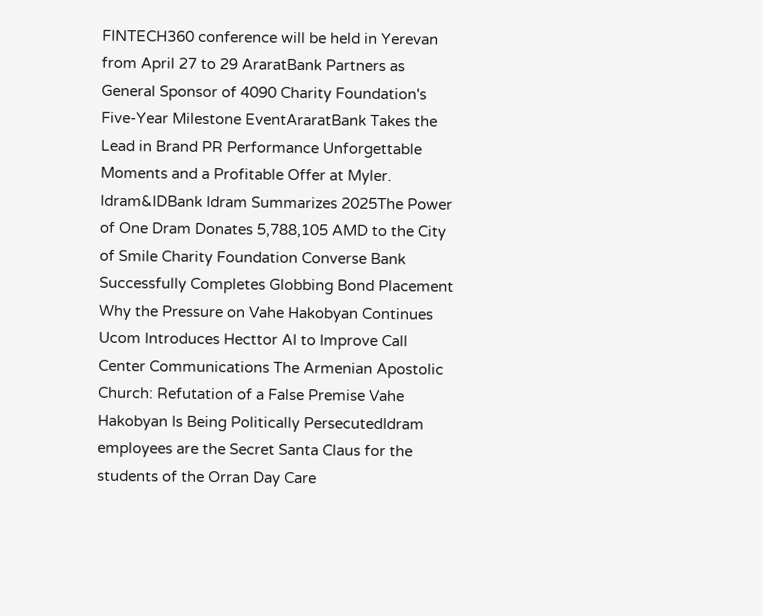FINTECH360 conference will be held in Yerevan from April 27 to 29 AraratBank Partners as General Sponsor of 4090 Charity Foundation's Five-Year Milestone EventAraratBank Takes the Lead in Brand PR Performance Unforgettable Moments and a Profitable Offer at Myler. Idram&IDBank Idram Summarizes 2025The Power of One Dram Donates 5,788,105 AMD to the City of Smile Charity Foundation Converse Bank Successfully Completes Globbing Bond Placement Why the Pressure on Vahe Hakobyan Continues Ucom Introduces Hecttor AI to Improve Call Center Communications The Armenian Apostolic Church: Refutation of a False Premise Vahe Hakobyan Is Being Politically PersecutedIdram employees are the Secret Santa Claus for the students of the Orran Day Care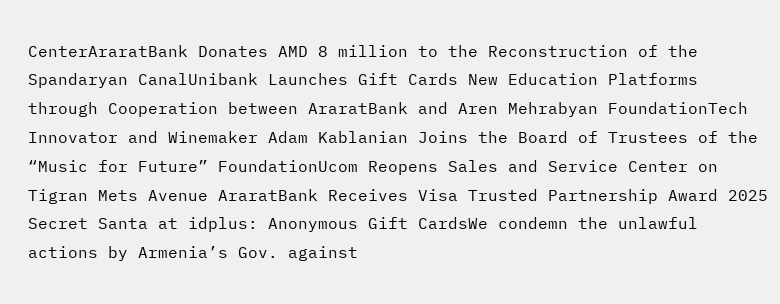CenterAraratBank Donates AMD 8 million to the Reconstruction of the Spandaryan CanalUnibank Launches Gift Cards New Education Platforms through Cooperation between AraratBank and Aren Mehrabyan FoundationTech Innovator and Winemaker Adam Kablanian Joins the Board of Trustees of the “Music for Future” FoundationUcom Reopens Sales and Service Center on Tigran Mets Avenue AraratBank Receives Visa Trusted Partnership Award 2025 Secret Santa at idplus: Anonymous Gift CardsWe condemn the unlawful actions by Armenia’s Gov. against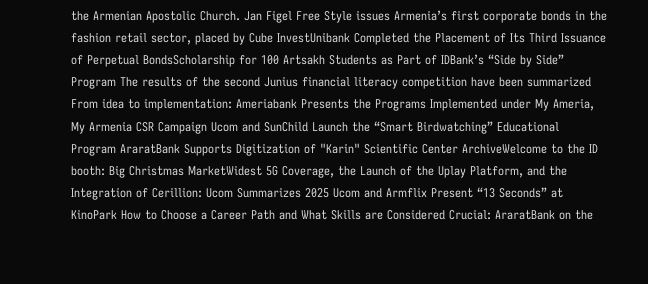the Armenian Apostolic Church. Jan Figel Free Style issues Armenia’s first corporate bonds in the fashion retail sector, placed by Cube InvestUnibank Completed the Placement of Its Third Issuance of Perpetual BondsScholarship for 100 Artsakh Students as Part of IDBank’s “Side by Side” Program The results of the second Junius financial literacy competition have been summarized From idea to implementation: Ameriabank Presents the Programs Implemented under My Ameria, My Armenia CSR Campaign Ucom and SunChild Launch the “Smart Birdwatching” Educational Program AraratBank Supports Digitization of "Karin" Scientific Center ArchiveWelcome to the ID booth: Big Christmas MarketWidest 5G Coverage, the Launch of the Uplay Platform, and the Integration of Cerillion: Ucom Summarizes 2025 Ucom and Armflix Present “13 Seconds” at KinoPark How to Choose a Career Path and What Skills are Considered Crucial: AraratBank on the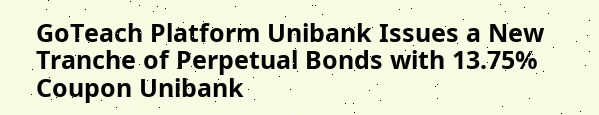GoTeach Platform Unibank Issues a New Tranche of Perpetual Bonds with 13.75% Coupon Unibank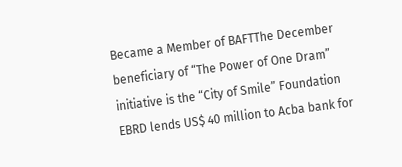Became a Member of BAFTThe December beneficiary of “The Power of One Dram” initiative is the “City of Smile” Foundation EBRD lends US$ 40 million to Acba bank for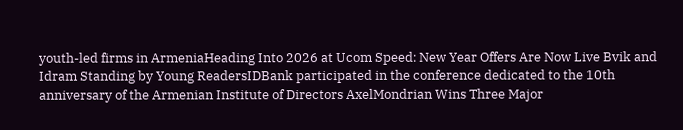youth-led firms in ArmeniaHeading Into 2026 at Ucom Speed։ New Year Offers Are Now Live Bvik and Idram Standing by Young ReadersIDBank participated in the conference dedicated to the 10th anniversary of the Armenian Institute of Directors AxelMondrian Wins Three Major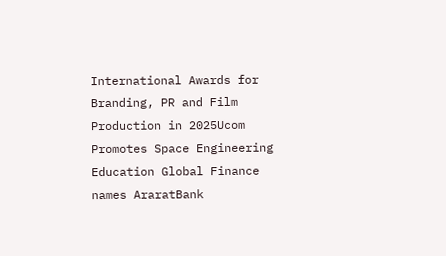International Awards for Branding, PR and Film Production in 2025Ucom Promotes Space Engineering Education Global Finance names AraratBank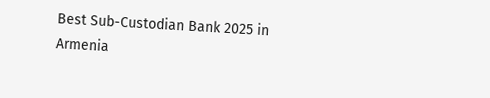Best Sub-Custodian Bank 2025 in Armenia